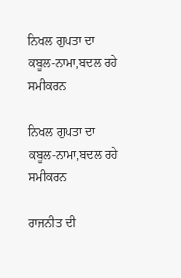ਨਿਖਲ ਗੁਪਤਾ ਦਾ ਕਬੂਲ-ਨਾਮਾ,ਬਦਲ ਰਹੇ ਸਮੀਕਰਨ

ਨਿਖਲ ਗੁਪਤਾ ਦਾ ਕਬੂਲ-ਨਾਮਾ,ਬਦਲ ਰਹੇ ਸਮੀਕਰਨ

ਰਾਜਨੀਤ ਦੀ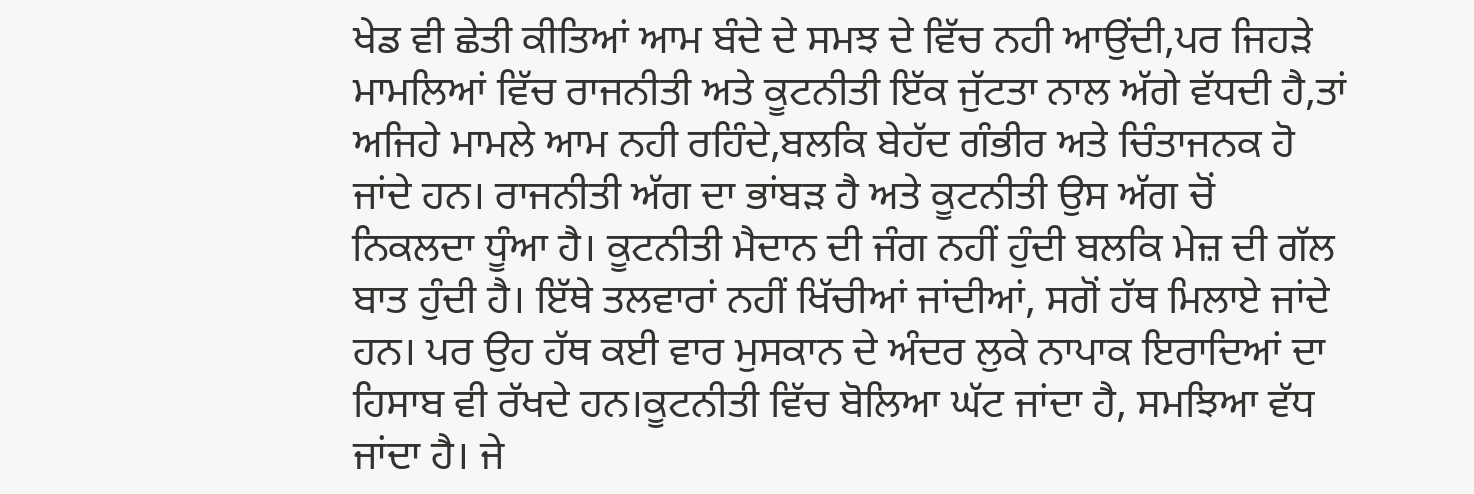ਖੇਡ ਵੀ ਛੇਤੀ ਕੀਤਿਆਂ ਆਮ ਬੰਦੇ ਦੇ ਸਮਝ ਦੇ ਵਿੱਚ ਨਹੀ ਆਉਂਦੀ,ਪਰ ਜਿਹੜੇ ਮਾਮਲਿਆਂ ਵਿੱਚ ਰਾਜਨੀਤੀ ਅਤੇ ਕੂਟਨੀਤੀ ਇੱਕ ਜੁੱਟਤਾ ਨਾਲ ਅੱਗੇ ਵੱਧਦੀ ਹੈ,ਤਾਂ ਅਜਿਹੇ ਮਾਮਲੇ ਆਮ ਨਹੀ ਰਹਿੰਦੇ,ਬਲਕਿ ਬੇਹੱਦ ਗੰਭੀਰ ਅਤੇ ਚਿੰਤਾਜਨਕ ਹੋ ਜਾਂਦੇ ਹਨ। ਰਾਜਨੀਤੀ ਅੱਗ ਦਾ ਭਾਂਬੜ ਹੈ ਅਤੇ ਕੂਟਨੀਤੀ ਉਸ ਅੱਗ ਚੋਂ ਨਿਕਲਦਾ ਧੂੰਆ ਹੈ। ਕੂਟਨੀਤੀ ਮੈਦਾਨ ਦੀ ਜੰਗ ਨਹੀਂ ਹੁੰਦੀ ਬਲਕਿ ਮੇਜ਼ ਦੀ ਗੱਲ ਬਾਤ ਹੁੰਦੀ ਹੈ। ਇੱਥੇ ਤਲਵਾਰਾਂ ਨਹੀਂ ਖਿੱਚੀਆਂ ਜਾਂਦੀਆਂ, ਸਗੋਂ ਹੱਥ ਮਿਲਾਏ ਜਾਂਦੇ ਹਨ। ਪਰ ਉਹ ਹੱਥ ਕਈ ਵਾਰ ਮੁਸਕਾਨ ਦੇ ਅੰਦਰ ਲੁਕੇ ਨਾਪਾਕ ਇਰਾਦਿਆਂ ਦਾ ਹਿਸਾਬ ਵੀ ਰੱਖਦੇ ਹਨ।ਕੂਟਨੀਤੀ ਵਿੱਚ ਬੋਲਿਆ ਘੱਟ ਜਾਂਦਾ ਹੈ, ਸਮਝਿਆ ਵੱਧ ਜਾਂਦਾ ਹੈ। ਜੇ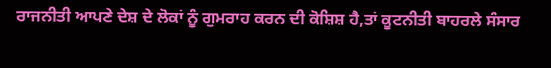ਰਾਜਨੀਤੀ ਆਪਣੇ ਦੇਸ਼ ਦੇ ਲੋਕਾਂ ਨੂੰ ਗੁਮਰਾਹ ਕਰਨ ਦੀ ਕੋਸ਼ਿਸ਼ ਹੈ,ਤਾਂ ਕੂਟਨੀਤੀ ਬਾਹਰਲੇ ਸੰਸਾਰ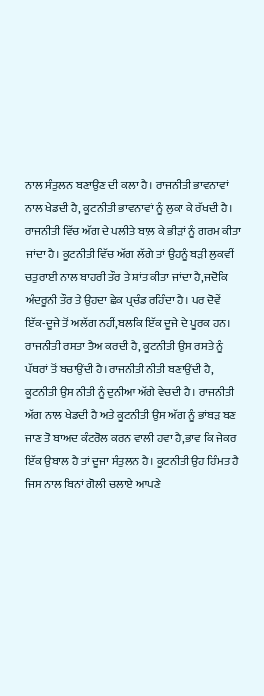ਨਾਲ ਸੰਤੁਲਨ ਬਣਾਉਣ ਦੀ ਕਲਾ ਹੈ। ਰਾਜਨੀਤੀ ਭਾਵਨਾਵਾਂ ਨਾਲ ਖੇਡਦੀ ਹੈ, ਕੂਟਨੀਤੀ ਭਾਵਨਾਵਾਂ ਨੂੰ ਲੁਕਾ ਕੇ ਰੱਖਦੀ ਹੈ। ਰਾਜਨੀਤੀ ਵਿੱਚ ਅੱਗ ਦੇ ਪਲੀਤੇ ਬਾਲ਼ ਕੇ ਭੀੜਾਂ ਨੂੰ ਗਰਮ ਕੀਤਾ ਜਾਂਦਾ ਹੈ। ਕੂਟਨੀਤੀ ਵਿੱਚ ਅੱਗ ਲੱਗੇ ਤਾਂ ਉਹਨੂੰ ਬੜੀ ਲੁਕਵੀਂ ਚਤੁਰਾਈ ਨਾਲ ਬਾਹਰੀ ਤੌਰ ਤੇ ਸ਼ਾਂਤ ਕੀਤਾ ਜਾਂਦਾ ਹੈ,ਜਦੋਕਿ ਅੰਦਰੂਨੀ ਤੌਰ ਤੇ ਉਹਦਾ ਛੇਕ ਪ੍ਰਚੰਡ ਰਹਿੰਦਾ ਹੈ। ਪਰ ਦੋਵੇਂ ਇੱਕ-ਦੂਜੇ ਤੋਂ ਅਲੱਗ ਨਹੀਂ,ਬਲਕਿ ਇੱਕ ਦੂਜੇ ਦੇ ਪੂਰਕ ਹਨ। ਰਾਜਨੀਤੀ ਰਸਤਾ ਤੈਅ ਕਰਦੀ ਹੈ, ਕੂਟਨੀਤੀ ਉਸ ਰਸਤੇ ਨੂੰ ਪੱਥਰਾਂ ਤੋਂ ਬਚਾਉਂਦੀ ਹੈ।ਰਾਜਨੀਤੀ ਨੀਤੀ ਬਣਾਉਂਦੀ ਹੈ, ਕੂਟਨੀਤੀ ਉਸ ਨੀਤੀ ਨੂੰ ਦੁਨੀਆ ਅੱਗੇ ਵੇਚਦੀ ਹੈ। ਰਾਜਨੀਤੀ ਅੱਗ ਨਾਲ ਖੇਡਦੀ ਹੈ ਅਤੇ ਕੂਟਨੀਤੀ ਉਸ ਅੱਗ ਨੂੰ ਭਾਂਬੜ ਬਣ ਜਾਣ ਤੋ ਬਾਅਦ ਕੰਟਰੋਲ ਕਰਨ ਵਾਲੀ ਹਵਾ ਹੈ,ਭਾਵ ਕਿ ਜੇਕਰ ਇੱਕ ਉਬਾਲ ਹੈ ਤਾਂ ਦੂਜਾ ਸੰਤੁਲਨ ਹੈ। ਕੂਟਨੀਤੀ ਉਹ ਹਿੰਮਤ ਹੈ ਜਿਸ ਨਾਲ ਬਿਨਾਂ ਗੋਲੀ ਚਲਾਏ ਆਪਣੇ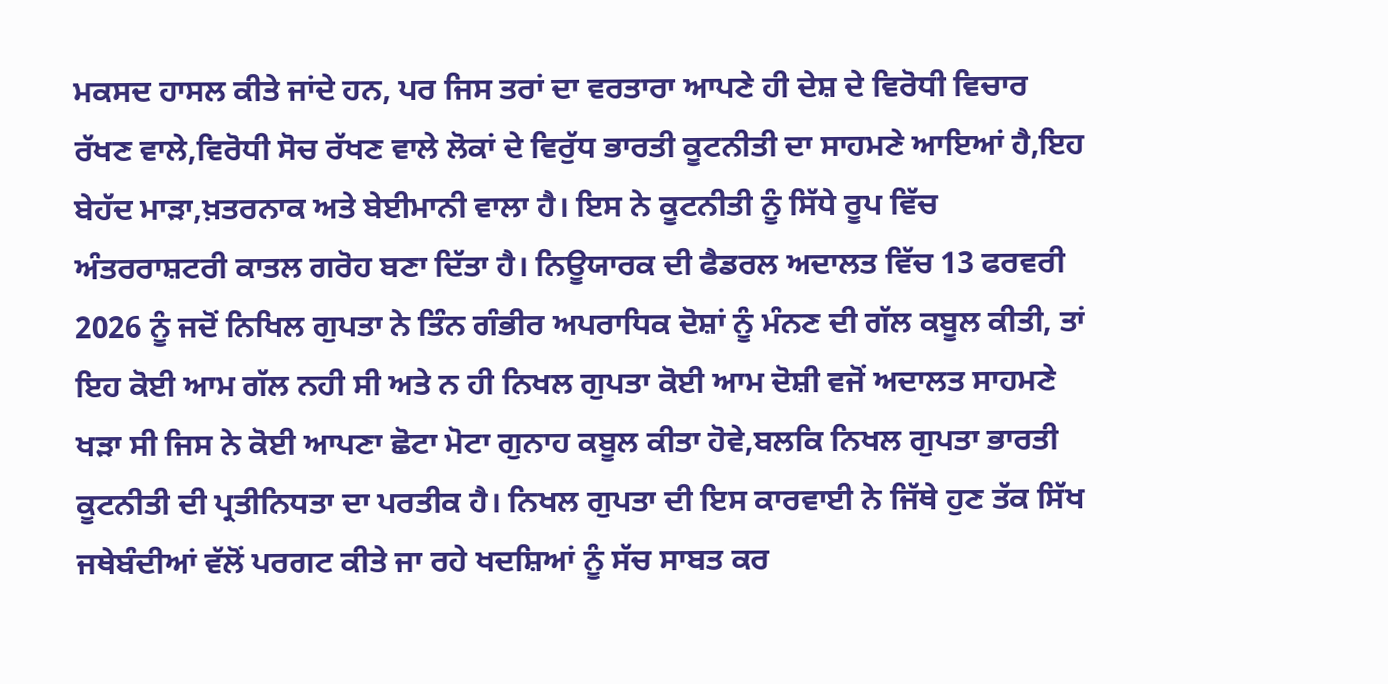ਮਕਸਦ ਹਾਸਲ ਕੀਤੇ ਜਾਂਦੇ ਹਨ, ਪਰ ਜਿਸ ਤਰਾਂ ਦਾ ਵਰਤਾਰਾ ਆਪਣੇ ਹੀ ਦੇਸ਼ ਦੇ ਵਿਰੋਧੀ ਵਿਚਾਰ ਰੱਖਣ ਵਾਲੇ,ਵਿਰੋਧੀ ਸੋਚ ਰੱਖਣ ਵਾਲੇ ਲੋਕਾਂ ਦੇ ਵਿਰੁੱਧ ਭਾਰਤੀ ਕੂਟਨੀਤੀ ਦਾ ਸਾਹਮਣੇ ਆਇਆਂ ਹੈ,ਇਹ ਬੇਹੱਦ ਮਾੜਾ,ਖ਼ਤਰਨਾਕ ਅਤੇ ਬੇਈਮਾਨੀ ਵਾਲਾ ਹੈ। ਇਸ ਨੇ ਕੂਟਨੀਤੀ ਨੂੰ ਸਿੱਧੇ ਰੂਪ ਵਿੱਚ ਅੰਤਰਰਾਸ਼ਟਰੀ ਕਾਤਲ ਗਰੋਹ ਬਣਾ ਦਿੱਤਾ ਹੈ। ਨਿਊਯਾਰਕ ਦੀ ਫੈਡਰਲ ਅਦਾਲਤ ਵਿੱਚ 13 ਫਰਵਰੀ 2026 ਨੂੰ ਜਦੋਂ ਨਿਖਿਲ ਗੁਪਤਾ ਨੇ ਤਿੰਨ ਗੰਭੀਰ ਅਪਰਾਧਿਕ ਦੋਸ਼ਾਂ ਨੂੰ ਮੰਨਣ ਦੀ ਗੱਲ ਕਬੂਲ ਕੀਤੀ, ਤਾਂ ਇਹ ਕੋਈ ਆਮ ਗੱਲ ਨਹੀ ਸੀ ਅਤੇ ਨ ਹੀ ਨਿਖਲ ਗੁਪਤਾ ਕੋਈ ਆਮ ਦੋਸ਼ੀ ਵਜੋਂ ਅਦਾਲਤ ਸਾਹਮਣੇ ਖੜਾ ਸੀ ਜਿਸ ਨੇ ਕੋਈ ਆਪਣਾ ਛੋਟਾ ਮੋਟਾ ਗੁਨਾਹ ਕਬੂਲ ਕੀਤਾ ਹੋਵੇ,ਬਲਕਿ ਨਿਖਲ ਗੁਪਤਾ ਭਾਰਤੀ ਕੂਟਨੀਤੀ ਦੀ ਪ੍ਰਤੀਨਿਧਤਾ ਦਾ ਪਰਤੀਕ ਹੈ। ਨਿਖਲ ਗੁਪਤਾ ਦੀ ਇਸ ਕਾਰਵਾਈ ਨੇ ਜਿੱਥੇ ਹੁਣ ਤੱਕ ਸਿੱਖ ਜਥੇਬੰਦੀਆਂ ਵੱਲੋਂ ਪਰਗਟ ਕੀਤੇ ਜਾ ਰਹੇ ਖਦਸ਼ਿਆਂ ਨੂੰ ਸੱਚ ਸਾਬਤ ਕਰ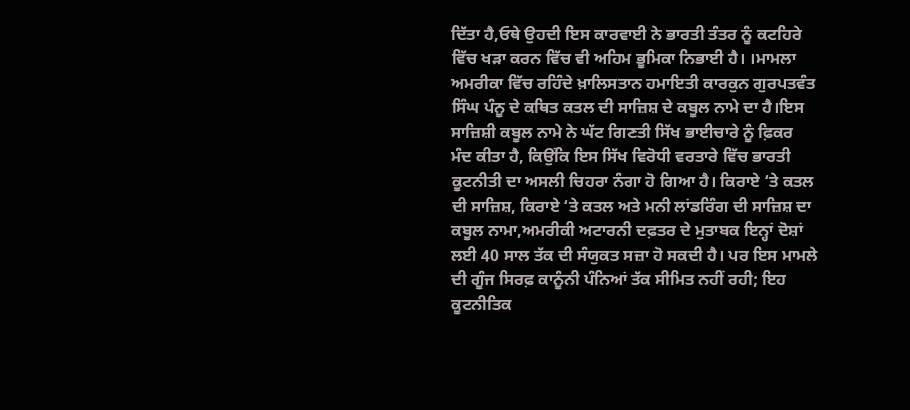ਦਿੱਤਾ ਹੈ,ਓਥੇ ਉਹਦੀ ਇਸ ਕਾਰਵਾਈ ਨੇ ਭਾਰਤੀ ਤੰਤਰ ਨੂੰ ਕਟਹਿਰੇ ਵਿੱਚ ਖੜਾ ਕਰਨ ਵਿੱਚ ਵੀ ਅਹਿਮ ਭੂਮਿਕਾ ਨਿਭਾਈ ਹੈ। ।ਮਾਮਲਾ ਅਮਰੀਕਾ ਵਿੱਚ ਰਹਿੰਦੇ ਖ਼ਾਲਿਸਤਾਨ ਹਮਾਇਤੀ ਕਾਰਕੁਨ ਗੁਰਪਤਵੰਤ ਸਿੰਘ ਪੰਨੂ ਦੇ ਕਥਿਤ ਕਤਲ ਦੀ ਸਾਜ਼ਿਸ਼ ਦੇ ਕਬੂਲ ਨਾਮੇ ਦਾ ਹੈ।ਇਸ ਸਾਜ਼ਿਸ਼ੀ ਕਬੂਲ ਨਾਮੇ ਨੇ ਘੱਟ ਗਿਣਤੀ ਸਿੱਖ ਭਾਈਚਾਰੇ ਨੂੰ ਫ਼ਿਕਰ ਮੰਦ ਕੀਤਾ ਹੈ, ਕਿਉਂਕਿ ਇਸ ਸਿੱਖ ਵਿਰੋਧੀ ਵਰਤਾਰੇ ਵਿੱਚ ਭਾਰਤੀ ਕੂਟਨੀਤੀ ਦਾ ਅਸਲੀ ਚਿਹਰਾ ਨੰਗਾ ਹੋ ਗਿਆ ਹੈ। ਕਿਰਾਏ ‘ਤੇ ਕਤਲ ਦੀ ਸਾਜ਼ਿਸ਼, ਕਿਰਾਏ ‘ਤੇ ਕਤਲ ਅਤੇ ਮਨੀ ਲਾਂਡਰਿੰਗ ਦੀ ਸਾਜ਼ਿਸ਼ ਦਾ ਕਬੂਲ ਨਾਮਾ,ਅਮਰੀਕੀ ਅਟਾਰਨੀ ਦਫ਼ਤਰ ਦੇ ਮੁਤਾਬਕ ਇਨ੍ਹਾਂ ਦੋਸ਼ਾਂ ਲਈ 40 ਸਾਲ ਤੱਕ ਦੀ ਸੰਯੁਕਤ ਸਜ਼ਾ ਹੋ ਸਕਦੀ ਹੈ। ਪਰ ਇਸ ਮਾਮਲੇ ਦੀ ਗੂੰਜ ਸਿਰਫ਼ ਕਾਨੂੰਨੀ ਪੰਨਿਆਂ ਤੱਕ ਸੀਮਿਤ ਨਹੀਂ ਰਹੀ; ਇਹ ਕੂਟਨੀਤਿਕ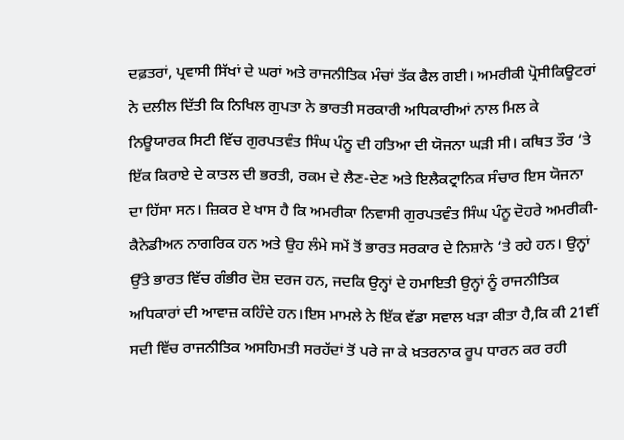ਦਫ਼ਤਰਾਂ, ਪ੍ਰਵਾਸੀ ਸਿੱਖਾਂ ਦੇ ਘਰਾਂ ਅਤੇ ਰਾਜਨੀਤਿਕ ਮੰਚਾਂ ਤੱਕ ਫੈਲ ਗਈ। ਅਮਰੀਕੀ ਪ੍ਰੋਸੀਕਿਊਟਰਾਂ ਨੇ ਦਲੀਲ ਦਿੱਤੀ ਕਿ ਨਿਖਿਲ ਗੁਪਤਾ ਨੇ ਭਾਰਤੀ ਸਰਕਾਰੀ ਅਧਿਕਾਰੀਆਂ ਨਾਲ ਮਿਲ ਕੇ ਨਿਊਯਾਰਕ ਸਿਟੀ ਵਿੱਚ ਗੁਰਪਤਵੰਤ ਸਿੰਘ ਪੰਨੂ ਦੀ ਹਤਿਆ ਦੀ ਯੋਜਨਾ ਘੜੀ ਸੀ। ਕਥਿਤ ਤੌਰ ‘ਤੇ ਇੱਕ ਕਿਰਾਏ ਦੇ ਕਾਤਲ ਦੀ ਭਰਤੀ, ਰਕਮ ਦੇ ਲੈਣ-ਦੇਣ ਅਤੇ ਇਲੈਕਟ੍ਰਾਨਿਕ ਸੰਚਾਰ ਇਸ ਯੋਜਨਾ ਦਾ ਹਿੱਸਾ ਸਨ। ਜ਼ਿਕਰ ਏ ਖਾਸ ਹੈ ਕਿ ਅਮਰੀਕਾ ਨਿਵਾਸੀ ਗੁਰਪਤਵੰਤ ਸਿੰਘ ਪੰਨੂ ਦੋਹਰੇ ਅਮਰੀਕੀ-ਕੈਨੇਡੀਅਨ ਨਾਗਰਿਕ ਹਨ ਅਤੇ ਉਹ ਲੰਮੇ ਸਮੇਂ ਤੋਂ ਭਾਰਤ ਸਰਕਾਰ ਦੇ ਨਿਸ਼ਾਨੇ ‘ਤੇ ਰਹੇ ਹਨ। ਉਨ੍ਹਾਂ ਉੱਤੇ ਭਾਰਤ ਵਿੱਚ ਗੰਭੀਰ ਦੋਸ਼ ਦਰਜ ਹਨ, ਜਦਕਿ ਉਨ੍ਹਾਂ ਦੇ ਹਮਾਇਤੀ ਉਨ੍ਹਾਂ ਨੂੰ ਰਾਜਨੀਤਿਕ ਅਧਿਕਾਰਾਂ ਦੀ ਆਵਾਜ਼ ਕਹਿੰਦੇ ਹਨ।ਇਸ ਮਾਮਲੇ ਨੇ ਇੱਕ ਵੱਡਾ ਸਵਾਲ ਖੜਾ ਕੀਤਾ ਹੈ,ਕਿ ਕੀ 21ਵੀਂ ਸਦੀ ਵਿੱਚ ਰਾਜਨੀਤਿਕ ਅਸਹਿਮਤੀ ਸਰਹੱਦਾਂ ਤੋਂ ਪਰੇ ਜਾ ਕੇ ਖ਼ਤਰਨਾਕ ਰੂਪ ਧਾਰਨ ਕਰ ਰਹੀ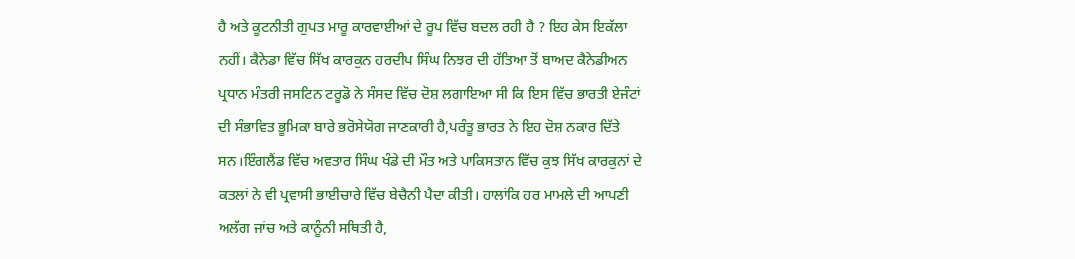ਹੈ ਅਤੇ ਕੂਟਨੀਤੀ ਗੁਪਤ ਮਾਰੂ ਕਾਰਵਾਈਆਂ ਦੇ ਰੂਪ ਵਿੱਚ ਬਦਲ ਰਹੀ ਹੈ ? ਇਹ ਕੇਸ ਇਕੱਲਾ ਨਹੀਂ। ਕੈਨੇਡਾ ਵਿੱਚ ਸਿੱਖ ਕਾਰਕੁਨ ਹਰਦੀਪ ਸਿੰਘ ਨਿਝਰ ਦੀ ਹੱਤਿਆ ਤੋਂ ਬਾਅਦ ਕੈਨੇਡੀਅਨ ਪ੍ਰਧਾਨ ਮੰਤਰੀ ਜਸਟਿਨ ਟਰੂਡੋ ਨੇ ਸੰਸਦ ਵਿੱਚ ਦੋਸ਼ ਲਗਾਇਆ ਸੀ ਕਿ ਇਸ ਵਿੱਚ ਭਾਰਤੀ ਏਜੰਟਾਂ ਦੀ ਸੰਭਾਵਿਤ ਭੂਮਿਕਾ ਬਾਰੇ ਭਰੋਸੇਯੋਗ ਜਾਣਕਾਰੀ ਹੈ,ਪਰੰਤੂ ਭਾਰਤ ਨੇ ਇਹ ਦੋਸ਼ ਨਕਾਰ ਦਿੱਤੇ ਸਨ।ਇੰਗਲੈਂਡ ਵਿੱਚ ਅਵਤਾਰ ਸਿੰਘ ਖੰਡੇ ਦੀ ਮੌਤ ਅਤੇ ਪਾਕਿਸਤਾਨ ਵਿੱਚ ਕੁਝ ਸਿੱਖ ਕਾਰਕੁਨਾਂ ਦੇ ਕਤਲਾਂ ਨੇ ਵੀ ਪ੍ਰਵਾਸੀ ਭਾਈਚਾਰੇ ਵਿੱਚ ਬੇਚੈਨੀ ਪੈਦਾ ਕੀਤੀ। ਹਾਲਾਂਕਿ ਹਰ ਮਾਮਲੇ ਦੀ ਆਪਣੀ ਅਲੱਗ ਜਾਂਚ ਅਤੇ ਕਾਨੂੰਨੀ ਸਥਿਤੀ ਹੈ,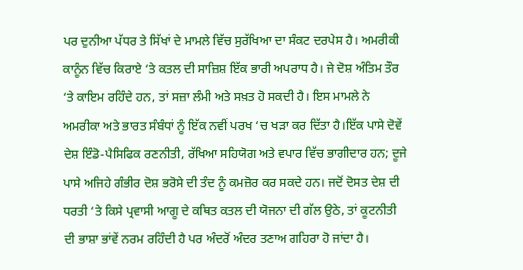ਪਰ ਦੁਨੀਆ ਪੱਧਰ ਤੇ ਸਿੱਖਾਂ ਦੇ ਮਾਮਲੇ ਵਿੱਚ ਸੁਰੱਖਿਆ ਦਾ ਸੰਕਟ ਦਰਪੇਸ ਹੈ। ਅਮਰੀਕੀ ਕਾਨੂੰਨ ਵਿੱਚ ਕਿਰਾਏ ‘ਤੇ ਕਤਲ ਦੀ ਸਾਜ਼ਿਸ਼ ਇੱਕ ਭਾਰੀ ਅਪਰਾਧ ਹੈ। ਜੇ ਦੋਸ਼ ਅੰਤਿਮ ਤੌਰ ‘ਤੇ ਕਾਇਮ ਰਹਿੰਦੇ ਹਨ, ਤਾਂ ਸਜ਼ਾ ਲੰਮੀ ਅਤੇ ਸਖ਼ਤ ਹੋ ਸਕਦੀ ਹੈ। ਇਸ ਮਾਮਲੇ ਨੇ ਅਮਰੀਕਾ ਅਤੇ ਭਾਰਤ ਸੰਬੰਧਾਂ ਨੂੰ ਇੱਕ ਨਵੀਂ ਪਰਖ ‘ਚ ਖੜਾ ਕਰ ਦਿੱਤਾ ਹੈ।ਇੱਕ ਪਾਸੇ ਦੋਵੇਂ ਦੇਸ਼ ਇੰਡੋ-ਪੈਸਿਫਿਕ ਰਣਨੀਤੀ, ਰੱਖਿਆ ਸਹਿਯੋਗ ਅਤੇ ਵਪਾਰ ਵਿੱਚ ਭਾਗੀਦਾਰ ਹਨ; ਦੂਜੇ ਪਾਸੇ ਅਜਿਹੇ ਗੰਭੀਰ ਦੋਸ਼ ਭਰੋਸੇ ਦੀ ਤੰਦ ਨੂੰ ਕਮਜ਼ੋਰ ਕਰ ਸਕਦੇ ਹਨ। ਜਦੋਂ ਦੋਸਤ ਦੇਸ਼ ਦੀ ਧਰਤੀ ‘ਤੇ ਕਿਸੇ ਪ੍ਰਵਾਸੀ ਆਗੂ ਦੇ ਕਥਿਤ ਕਤਲ ਦੀ ਯੋਜਨਾ ਦੀ ਗੱਲ ਉਠੇ, ਤਾਂ ਕੂਟਨੀਤੀ ਦੀ ਭਾਸ਼ਾ ਭਾਂਵੇਂ ਨਰਮ ਰਹਿੰਦੀ ਹੈ ਪਰ ਅੰਦਰੋਂ ਅੰਦਰ ਤਣਾਅ ਗਹਿਰਾ ਹੋ ਜਾਂਦਾ ਹੈ।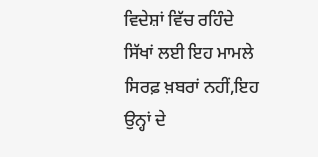ਵਿਦੇਸ਼ਾਂ ਵਿੱਚ ਰਹਿੰਦੇ ਸਿੱਖਾਂ ਲਈ ਇਹ ਮਾਮਲੇ ਸਿਰਫ਼ ਖ਼ਬਰਾਂ ਨਹੀਂ,ਇਹ ਉਨ੍ਹਾਂ ਦੇ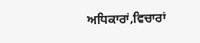ਅਧਿਕਾਰਾਂ,ਵਿਚਾਰਾਂ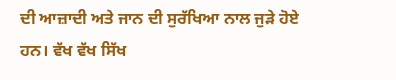ਦੀ ਆਜ਼ਾਦੀ ਅਤੇ ਜਾਨ ਦੀ ਸੁਰੱਖਿਆ ਨਾਲ ਜੁੜੇ ਹੋਏ ਹਨ। ਵੱਖ ਵੱਖ ਸਿੱਖ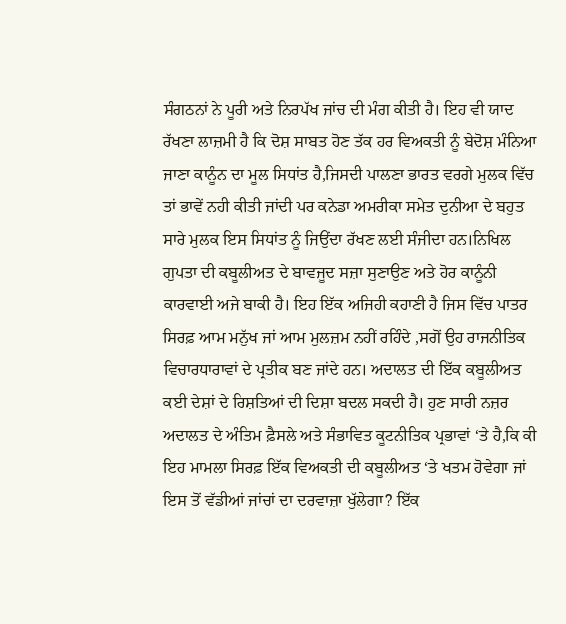ਸੰਗਠਨਾਂ ਨੇ ਪੂਰੀ ਅਤੇ ਨਿਰਪੱਖ ਜਾਂਚ ਦੀ ਮੰਗ ਕੀਤੀ ਹੈ। ਇਹ ਵੀ ਯਾਦ ਰੱਖਣਾ ਲਾਜ਼ਮੀ ਹੈ ਕਿ ਦੋਸ਼ ਸਾਬਤ ਹੋਣ ਤੱਕ ਹਰ ਵਿਅਕਤੀ ਨੂੰ ਬੇਦੋਸ਼ ਮੰਨਿਆ ਜਾਣਾ ਕਾਨੂੰਨ ਦਾ ਮੂਲ ਸਿਧਾਂਤ ਹੈ,ਜਿਸਦੀ ਪਾਲਣਾ ਭਾਰਤ ਵਰਗੇ ਮੁਲਕ ਵਿੱਚ ਤਾਂ ਭਾਵੇਂ ਨਹੀ ਕੀਤੀ ਜਾਂਦੀ ਪਰ ਕਨੇਡਾ ਅਮਰੀਕਾ ਸਮੇਤ ਦੁਨੀਆ ਦੇ ਬਹੁਤ ਸਾਰੇ ਮੁਲਕ ਇਸ ਸਿਧਾਂਤ ਨੂੰ ਜਿਉਂਦਾ ਰੱਖਣ ਲਈ ਸੰਜੀਦਾ ਹਨ।ਨਿਖਿਲ ਗੁਪਤਾ ਦੀ ਕਬੂਲੀਅਤ ਦੇ ਬਾਵਜੂਦ ਸਜ਼ਾ ਸੁਣਾਉਣ ਅਤੇ ਹੋਰ ਕਾਨੂੰਨੀ ਕਾਰਵਾਈ ਅਜੇ ਬਾਕੀ ਹੈ। ਇਹ ਇੱਕ ਅਜਿਹੀ ਕਹਾਣੀ ਹੈ ਜਿਸ ਵਿੱਚ ਪਾਤਰ ਸਿਰਫ਼ ਆਮ ਮਨੁੱਖ ਜਾਂ ਆਮ ਮੁਲਜ਼ਮ ਨਹੀਂ ਰਹਿੰਦੇ ,ਸਗੋਂ ਉਹ ਰਾਜਨੀਤਿਕ ਵਿਚਾਰਧਾਰਾਵਾਂ ਦੇ ਪ੍ਰਤੀਕ ਬਣ ਜਾਂਦੇ ਹਨ। ਅਦਾਲਤ ਦੀ ਇੱਕ ਕਬੂਲੀਅਤ ਕਈ ਦੇਸ਼ਾਂ ਦੇ ਰਿਸ਼ਤਿਆਂ ਦੀ ਦਿਸ਼ਾ ਬਦਲ ਸਕਦੀ ਹੈ। ਹੁਣ ਸਾਰੀ ਨਜ਼ਰ ਅਦਾਲਤ ਦੇ ਅੰਤਿਮ ਫ਼ੈਸਲੇ ਅਤੇ ਸੰਭਾਵਿਤ ਕੂਟਨੀਤਿਕ ਪ੍ਰਭਾਵਾਂ ‘ਤੇ ਹੈ,ਕਿ ਕੀ ਇਹ ਮਾਮਲਾ ਸਿਰਫ਼ ਇੱਕ ਵਿਅਕਤੀ ਦੀ ਕਬੂਲੀਅਤ ‘ਤੇ ਖਤਮ ਹੋਵੇਗਾ ਜਾਂ ਇਸ ਤੋਂ ਵੱਡੀਆਂ ਜਾਂਚਾਂ ਦਾ ਦਰਵਾਜ਼ਾ ਖੁੱਲੇਗਾ? ਇੱਕ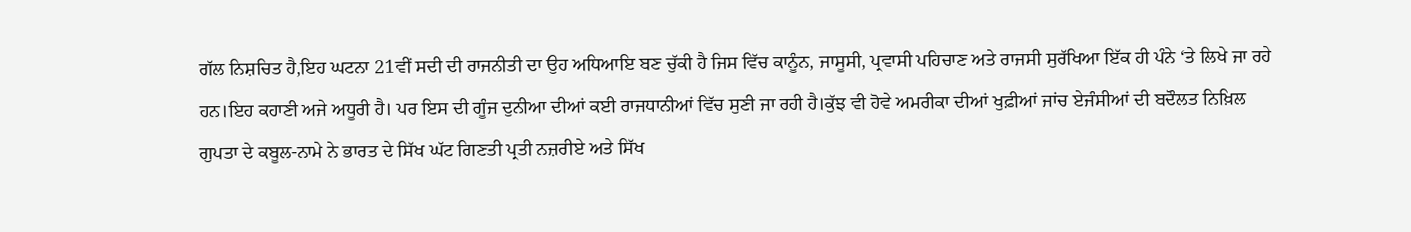ਗੱਲ ਨਿਸ਼ਚਿਤ ਹੈ,ਇਹ ਘਟਨਾ 21ਵੀਂ ਸਦੀ ਦੀ ਰਾਜਨੀਤੀ ਦਾ ਉਹ ਅਧਿਆਇ ਬਣ ਚੁੱਕੀ ਹੈ ਜਿਸ ਵਿੱਚ ਕਾਨੂੰਨ, ਜਾਸੂਸੀ, ਪ੍ਰਵਾਸੀ ਪਹਿਚਾਣ ਅਤੇ ਰਾਜਸੀ ਸੁਰੱਖਿਆ ਇੱਕ ਹੀ ਪੰਨੇ ‘ਤੇ ਲਿਖੇ ਜਾ ਰਹੇ ਹਨ।ਇਹ ਕਹਾਣੀ ਅਜੇ ਅਧੂਰੀ ਹੈ। ਪਰ ਇਸ ਦੀ ਗੂੰਜ ਦੁਨੀਆ ਦੀਆਂ ਕਈ ਰਾਜਧਾਨੀਆਂ ਵਿੱਚ ਸੁਣੀ ਜਾ ਰਹੀ ਹੈ।ਕੁੱਝ ਵੀ ਹੋਵੇ ਅਮਰੀਕਾ ਦੀਆਂ ਖੁਫ਼ੀਆਂ ਜਾਂਚ ਏਜੰਸੀਆਂ ਦੀ ਬਦੌਲਤ ਨਿਖ਼ਿਲ ਗੁਪਤਾ ਦੇ ਕਬੂਲ-ਨਾਮੇ ਨੇ ਭਾਰਤ ਦੇ ਸਿੱਖ ਘੱਟ ਗਿਣਤੀ ਪ੍ਰਤੀ ਨਜ਼ਰੀਏ ਅਤੇ ਸਿੱਖ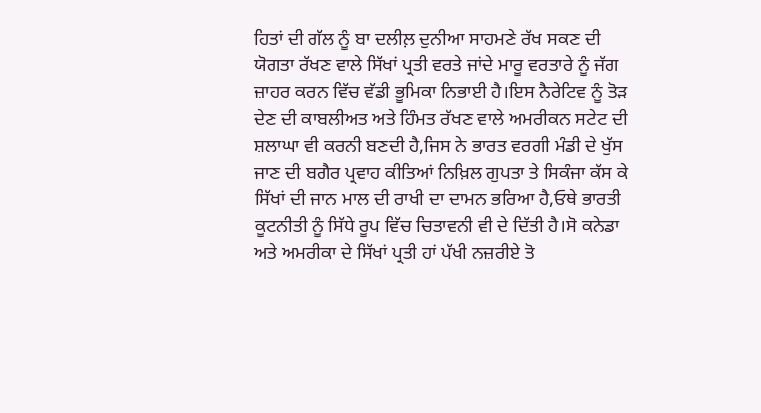ਹਿਤਾਂ ਦੀ ਗੱਲ ਨੂੰ ਬਾ ਦਲੀਲ਼ ਦੁਨੀਆ ਸਾਹਮਣੇ ਰੱਖ ਸਕਣ ਦੀ ਯੋਗਤਾ ਰੱਖਣ ਵਾਲੇ ਸਿੱਖਾਂ ਪ੍ਰਤੀ ਵਰਤੇ ਜਾਂਦੇ ਮਾਰੂ ਵਰਤਾਰੇ ਨੂੰ ਜੱਗ ਜ਼ਾਹਰ ਕਰਨ ਵਿੱਚ ਵੱਡੀ ਭੂਮਿਕਾ ਨਿਭਾਈ ਹੈ।ਇਸ ਨੈਰੇਟਿਵ ਨੂੰ ਤੋੜ ਦੇਣ ਦੀ ਕਾਬਲੀਅਤ ਅਤੇ ਹਿੰਮਤ ਰੱਖਣ ਵਾਲੇ ਅਮਰੀਕਨ ਸਟੇਟ ਦੀ ਸ਼ਲਾਘਾ ਵੀ ਕਰਨੀ ਬਣਦੀ ਹੈ,ਜਿਸ ਨੇ ਭਾਰਤ ਵਰਗੀ ਮੰਡੀ ਦੇ ਖੁੱਸ ਜਾਣ ਦੀ ਬਗੈਰ ਪ੍ਰਵਾਹ ਕੀਤਿਆਂ ਨਿਖ਼ਿਲ ਗੁਪਤਾ ਤੇ ਸਿਕੰਜਾ ਕੱਸ ਕੇ ਸਿੱਖਾਂ ਦੀ ਜਾਨ ਮਾਲ ਦੀ ਰਾਖੀ ਦਾ ਦਾਮਨ ਭਰਿਆ ਹੈ,ਓਥੇ ਭਾਰਤੀ ਕੂਟਨੀਤੀ ਨੂੰ ਸਿੱਧੇ ਰੂਪ ਵਿੱਚ ਚਿਤਾਵਨੀ ਵੀ ਦੇ ਦਿੱਤੀ ਹੈ।ਸੋ ਕਨੇਡਾ ਅਤੇ ਅਮਰੀਕਾ ਦੇ ਸਿੱਖਾਂ ਪ੍ਰਤੀ ਹਾਂ ਪੱਖੀ ਨਜ਼ਰੀਏ ਤੋ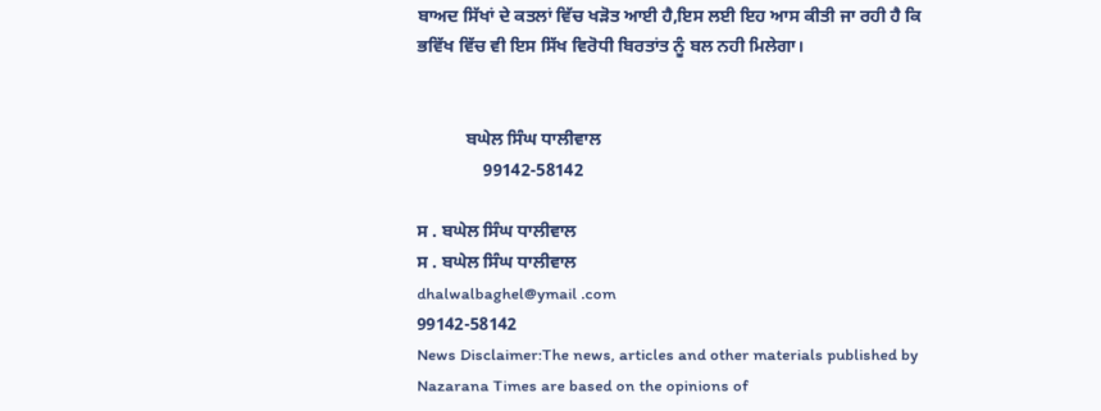ਬਾਅਦ ਸਿੱਖਾਂ ਦੇ ਕਤਲਾਂ ਵਿੱਚ ਖੜੋਤ ਆਈ ਹੈ,ਇਸ ਲਈ ਇਹ ਆਸ ਕੀਤੀ ਜਾ ਰਹੀ ਹੈ ਕਿ ਭਵਿੱਖ ਵਿੱਚ ਵੀ ਇਸ ਸਿੱਖ ਵਿਰੋਧੀ ਬਿਰਤਾਂਤ ਨੂੰ ਬਲ ਨਹੀ ਮਿਲੇਗਾ।


           ਬਘੇਲ ਸਿੰਘ ਧਾਲੀਵਾਲ
               99142-58142

ਸ . ਬਘੇਲ ਸਿੰਘ ਧਾਲੀਵਾਲ
ਸ . ਬਘੇਲ ਸਿੰਘ ਧਾਲੀਵਾਲ
dhalwalbaghel@ymail .com
99142-58142
News Disclaimer:The news, articles and other materials published by Nazarana Times are based on the opinions of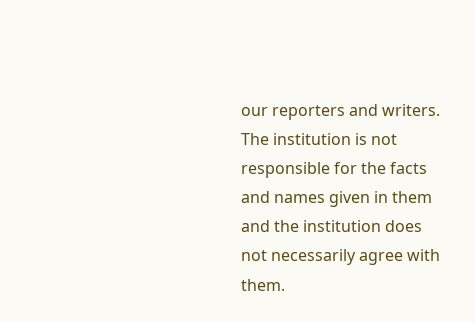our reporters and writers. The institution is not responsible for the facts and names given in them and the institution does not necessarily agree with them.